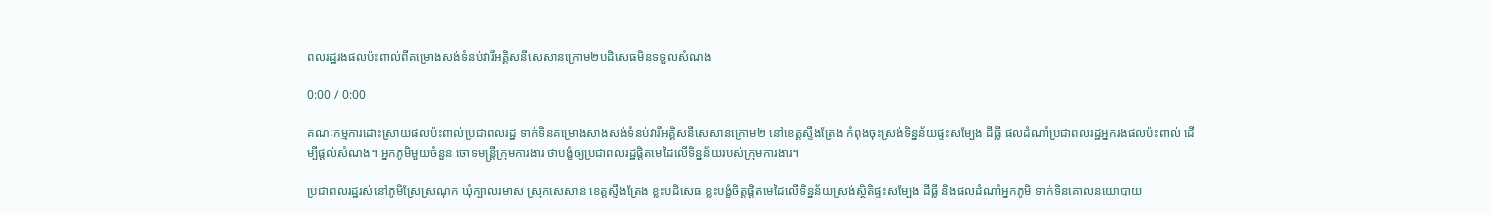ពលរដ្ឋរងផលប៉ះពាល់ពីគម្រោងសង់ទំនប់វារីអគ្គិសនីសេសានក្រោម២បដិសេធមិនទទួលសំណង

0:00 / 0:00

គណៈកម្មការដោះស្រាយផលប៉ះពាល់ប្រជាពលរដ្ឋ ទាក់ទិនគម្រោងសាងសង់ទំនប់វារីអគ្គិសនីសេសានក្រោម២ នៅខេត្តស្ទឹងត្រែង កំពុងចុះស្រង់ទិន្នន័យផ្ទះសម្បែង ដីធ្លី ផលដំណាំប្រជាពលរដ្ឋអ្នករងផលប៉ះពាល់ ដើម្បីផ្តល់សំណង។ អ្នកភូមិមួយចំនួន ចោទមន្ត្រីក្រុមការងារ ថាបង្ខំឲ្យប្រជាពលរដ្ឋផ្ដិតមេដៃលើទិន្នន័យរបស់ក្រុមការងារ។

ប្រជាពលរដ្ឋរស់នៅភូមិស្រែស្រណុក ឃុំក្បាលរមាស ស្រុកសេសាន ខេត្តស្ទឹងត្រែង ខ្លះបដិសេធ ខ្លះបង្ខំចិត្តផ្ដិតមេដៃលើទិន្នន័យស្រង់ស្ថិតិផ្ទះសម្បែង ដីធ្លី និងផលដំណាំអ្នកភូមិ ទាក់ទិនគោលនយោបាយ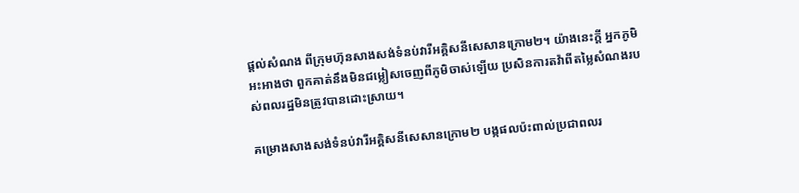ផ្តល់សំណង ពីក្រុមហ៊ុនសាងសង់ទំនប់វារីអគ្គិសនីសេសានក្រោម២។ យ៉ាងនេះក្តី អ្នកភូមិអះអាងថា ពួកគាត់នឹងមិនជម្លៀសចេញពីភូមិចាស់ឡើយ ប្រសិនការតវ៉ាពីតម្លៃសំណងរបស់ពលរដ្ឋមិនត្រូវបានដោះស្រាយ។

គម្រោងសាងសង់ទំនប់វារីអគ្គិសនីសេសានក្រោម២ បង្កផលប៉ះពាល់ប្រជាពលរ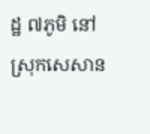ដ្ឋ ៧ភូមិ នៅស្រុកសេសាន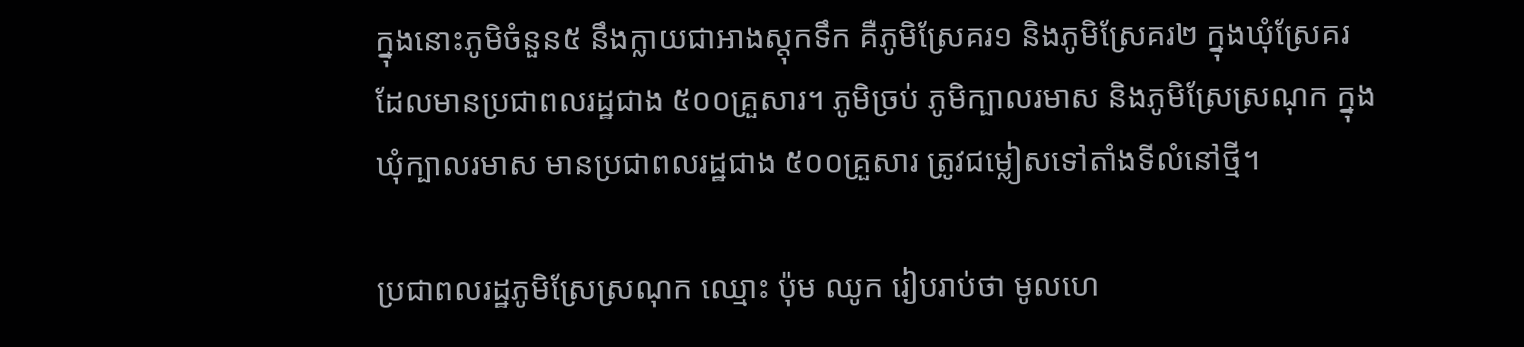ក្នុងនោះភូមិចំនួន៥ នឹងក្លាយជាអាងស្តុកទឹក គឺភូមិស្រែគរ១ និងភូមិស្រែគរ២ ក្នុងឃុំស្រែគរ ដែលមានប្រជាពលរដ្ឋជាង ៥០០គ្រួសារ។ ភូមិច្រប់ ភូមិក្បាលរមាស និងភូមិស្រែស្រណុក ក្នុងឃុំក្បាលរមាស មានប្រជាពលរដ្ឋជាង ៥០០គ្រួសារ ត្រូវជម្លៀសទៅតាំងទីលំនៅថ្មី។

ប្រជាពលរដ្ឋភូមិស្រែស្រណុក ឈ្មោះ ប៉ុម ឈូក រៀបរាប់ថា មូលហេ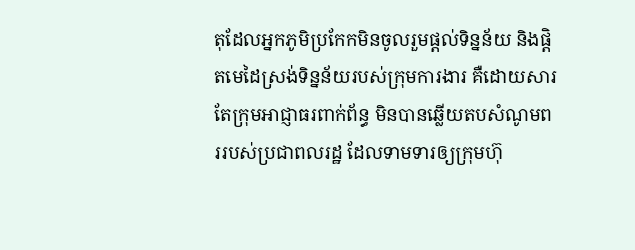តុដែលអ្នកភូមិប្រកែកមិនចូលរួមផ្តល់ទិន្នន័យ និងផ្ដិតមេដៃស្រង់ទិន្នន័យរបស់ក្រុមការងារ គឺដោយសារតែក្រុមអាជ្ញាធរពាក់ព័ន្ធ មិនបានឆ្លើយតបសំណូមពររបស់ប្រជាពលរដ្ឋ ដែលទាមទារឲ្យក្រុមហ៊ុ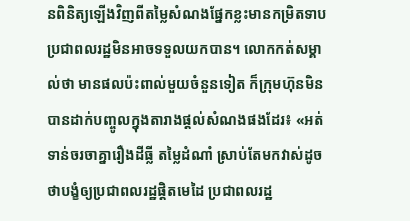នពិនិត្យឡើងវិញពីតម្លៃសំណងផ្នែកខ្លះមានកម្រិតទាប ប្រជាពលរដ្ឋមិនអាចទទួលយកបាន។ លោកកត់សម្គាល់ថា មានផលប៉ះពាល់មួយចំនួនទៀត ក៏ក្រុមហ៊ុនមិនបានដាក់បញ្ចូលក្នុងតារាងផ្តល់សំណងផងដែរ៖ «អត់ទាន់ចរចាគ្នារឿងដីធ្លី តម្លៃដំណាំ ស្រាប់តែមកវាស់ដូចថាបង្ខំឲ្យប្រជាពលរដ្ឋផ្ដិតមេដៃ ប្រជាពលរដ្ឋ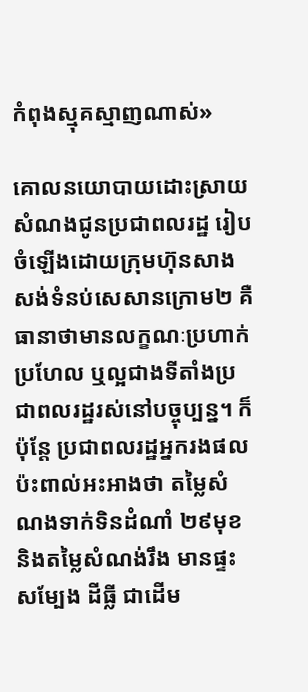កំពុងស្មុគស្មាញណាស់»

គោលនយោបាយដោះស្រាយសំណងជូនប្រជាពលរដ្ឋ រៀបចំឡើងដោយក្រុមហ៊ុនសាងសង់ទំនប់សេសានក្រោម២ គឺធានាថាមានលក្ខណៈប្រហាក់ប្រហែល ឬល្អជាងទីតាំងប្រជាពលរដ្ឋរស់នៅបច្ចុប្បន្ន។ ក៏ប៉ុន្តែ ប្រជាពលរដ្ឋអ្នករងផលប៉ះពាល់អះអាងថា តម្លៃសំណងទាក់ទិនដំណាំ ២៩មុខ និងតម្លៃសំណង់រឹង មានផ្ទះសម្បែង ដីធ្លី ជាដើម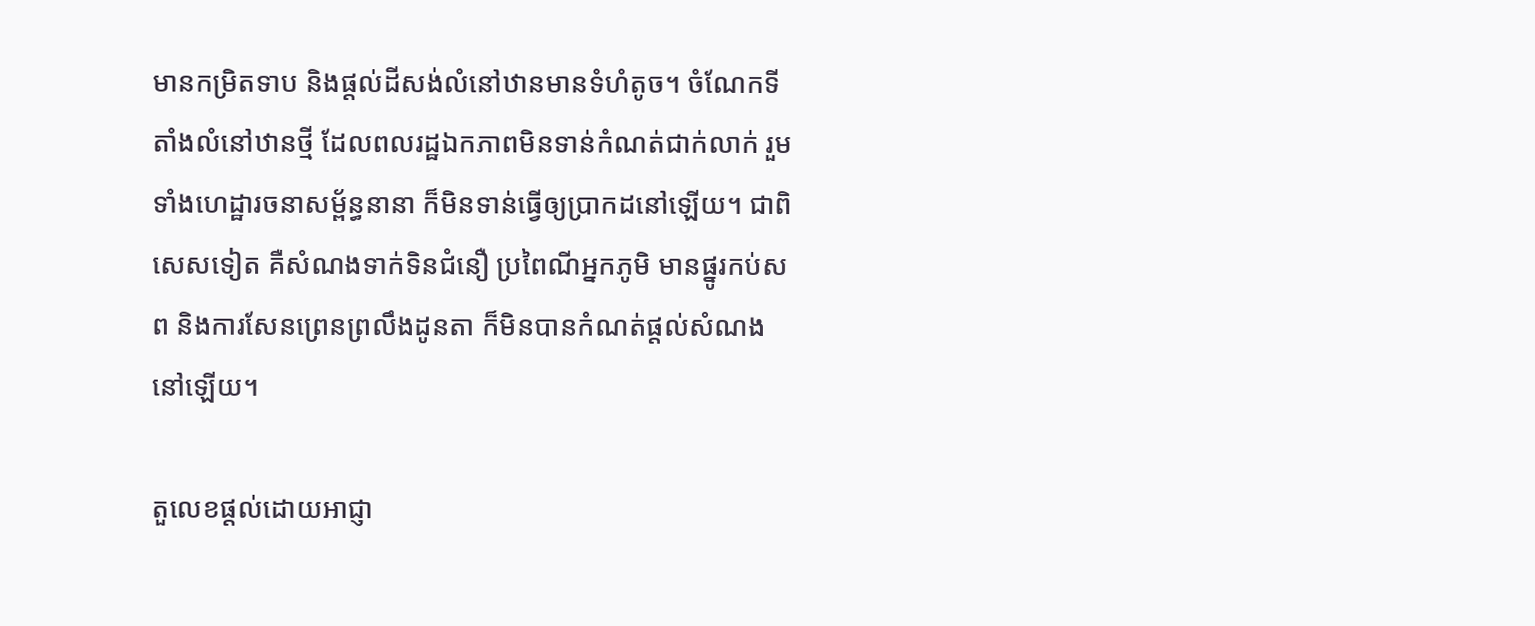មានកម្រិតទាប និងផ្តល់ដីសង់លំនៅឋានមានទំហំតូច។ ចំណែកទីតាំងលំនៅឋានថ្មី ដែលពលរដ្ឋឯកភាពមិនទាន់កំណត់ជាក់លាក់ រួមទាំងហេដ្ឋារចនាសម្ព័ន្ធនានា ក៏មិនទាន់ធ្វើឲ្យប្រាកដនៅឡើយ។ ជាពិសេសទៀត គឺសំណងទាក់ទិនជំនឿ ប្រពៃណីអ្នកភូមិ មានផ្នូរកប់សព និងការសែនព្រេនព្រលឹងដូនតា ក៏មិនបានកំណត់ផ្តល់សំណងនៅឡើយ។

តួលេខផ្តល់ដោយអាជ្ញា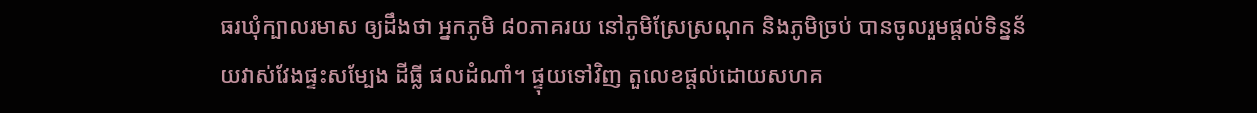ធរឃុំក្បាលរមាស ឲ្យដឹងថា អ្នកភូមិ ៨០ភាគរយ នៅភូមិស្រែស្រណុក និងភូមិច្រប់ បានចូលរួមផ្តល់ទិន្នន័យវាស់វែងផ្ទះសម្បែង ដីធ្លី ផលដំណាំ។ ផ្ទុយទៅវិញ តួលេខផ្តល់ដោយសហគ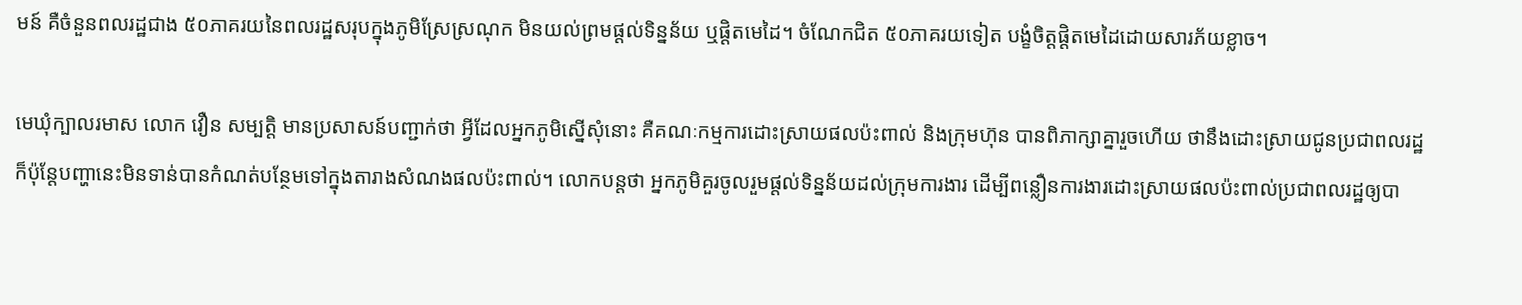មន៍ គឺចំនួនពលរដ្ឋជាង ៥០ភាគរយនៃពលរដ្ឋសរុបក្នុងភូមិស្រែស្រណុក មិនយល់ព្រមផ្តល់ទិន្នន័យ ឬផ្ដិតមេដៃ។ ចំណែកជិត ៥០ភាគរយទៀត បង្ខំចិត្តផ្ដិតមេដៃដោយសារភ័យខ្លាច។

មេឃុំក្បាលរមាស លោក វឿន សម្បត្តិ មានប្រសាសន៍បញ្ជាក់ថា អ្វីដែលអ្នកភូមិស្នើសុំនោះ គឺគណៈកម្មការដោះស្រាយផលប៉ះពាល់ និងក្រុមហ៊ុន បានពិភាក្សាគ្នារួចហើយ ថានឹងដោះស្រាយជូនប្រជាពលរដ្ឋ ក៏ប៉ុន្តែបញ្ហានេះមិនទាន់បានកំណត់បន្ថែមទៅក្នុងតារាងសំណងផលប៉ះពាល់។ លោកបន្តថា អ្នកភូមិគួរចូលរួមផ្តល់ទិន្នន័យដល់ក្រុមការងារ ដើម្បីពន្លឿនការងារដោះស្រាយផលប៉ះពាល់ប្រជាពលរដ្ឋឲ្យបា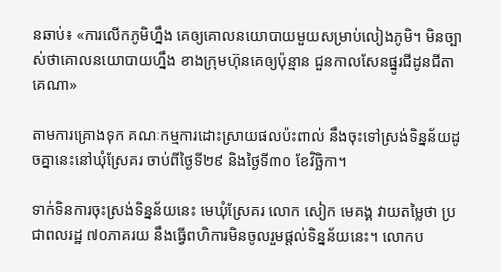នឆាប់៖ «ការលើកភូមិហ្នឹង គេឲ្យគោលនយោបាយមួយសម្រាប់លៀងភូមិ។ មិនច្បាស់ថាគោលនយោបាយហ្នឹង ខាងក្រុមហ៊ុនគេឲ្យប៉ុន្មាន ជួនកាលសែនផ្នូរជីដូនជីតាគេណា»

តាមការគ្រោងទុក គណៈកម្មការដោះស្រាយផលប៉ះពាល់ នឹងចុះទៅស្រង់ទិន្នន័យដូចគ្នានេះនៅឃុំស្រែគរ ចាប់ពីថ្ងៃទី២៩ និងថ្ងៃទី៣០ ខែវិច្ឆិកា។

ទាក់ទិនការចុះស្រង់ទិន្នន័យនេះ មេឃុំស្រែគរ លោក សៀក មេគង្គ វាយតម្លៃថា ប្រជាពលរដ្ឋ ៧០ភាគរយ នឹងធ្វើពហិការមិនចូលរួមផ្តល់ទិន្នន័យនេះ។ លោកប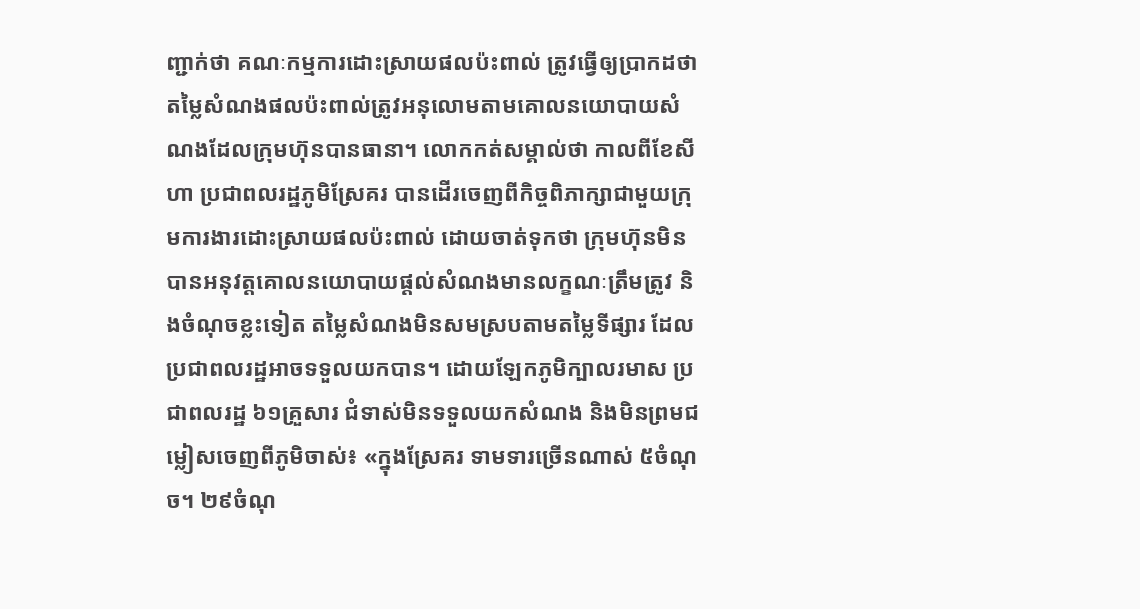ញ្ជាក់ថា គណៈកម្មការដោះស្រាយផលប៉ះពាល់ ត្រូវធ្វើឲ្យប្រាកដថា តម្លៃសំណងផលប៉ះពាល់ត្រូវអនុលោមតាមគោលនយោបាយសំណងដែលក្រុមហ៊ុនបានធានា។ លោកកត់សម្គាល់ថា កាលពីខែសីហា ប្រជាពលរដ្ឋភូមិស្រែគរ បានដើរចេញពីកិច្ចពិភាក្សាជាមួយក្រុមការងារដោះស្រាយផលប៉ះពាល់ ដោយចាត់ទុកថា ក្រុមហ៊ុនមិនបានអនុវត្តគោលនយោបាយផ្តល់សំណងមានលក្ខណៈត្រឹមត្រូវ និងចំណុចខ្លះទៀត តម្លៃសំណងមិនសមស្របតាមតម្លៃទីផ្សារ ដែលប្រជាពលរដ្ឋអាចទទួលយកបាន។ ដោយឡែកភូមិក្បាលរមាស ប្រជាពលរដ្ឋ ៦១គ្រួសារ ជំទាស់មិនទទួលយកសំណង និងមិនព្រមជម្លៀសចេញពីភូមិចាស់៖ «ក្នុងស្រែគរ ទាមទារច្រើនណាស់ ៥ចំណុច។ ២៩ចំណុ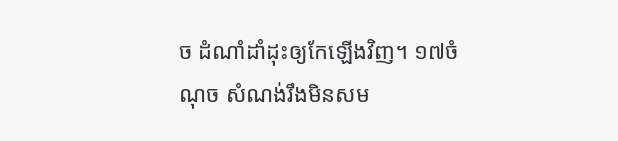ច ដំណាំដាំដុះឲ្យកែឡើងវិញ។ ១៧ចំណុច សំណង់រឹងមិនសម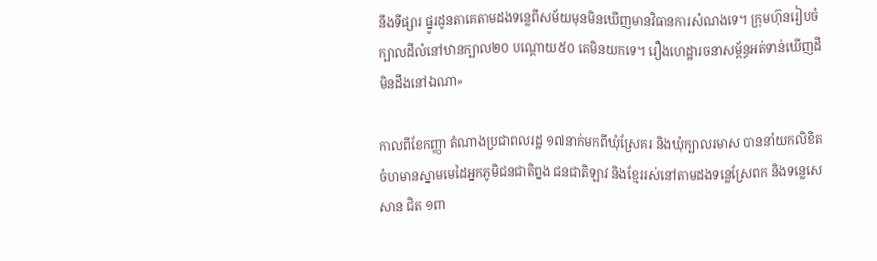នឹងទីផ្សារ ផ្នូរដូនតាគេតាមដងទន្លេពីសម័យមុនមិនឃើញមានវិធានការសំណងទេ។ ក្រុមហ៊ុនរៀបចំក្បាលដីលំនៅឋានក្បាល២០ បណ្តោយ៥០ គេមិនយកទេ។ រឿងហេដ្ឋារចនាសម្ព័ន្ធអត់ទាន់ឃើញដីមិនដឹងនៅឯណា»

កាលពីខែកញ្ញា តំណាងប្រជាពលរដ្ឋ ១៧នាក់មកពីឃុំស្រែគរ និងឃុំក្បាលរមាស បាននាំយកលិខិតចំហមានស្នាមមេដៃអ្នកភូមិជនជាតិព្នង ជនជាតិឡាវ និងខ្មែររស់នៅតាមដងទន្លេស្រែពក និងទន្លេសេសាន ជិត ១ពា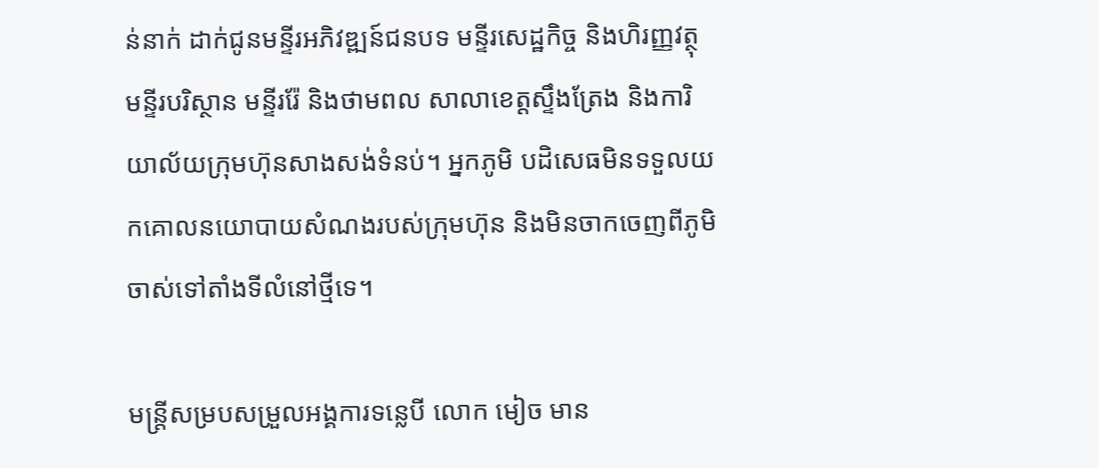ន់នាក់ ដាក់ជូនមន្ទីរអភិវឌ្ឍន៍ជនបទ មន្ទីរសេដ្ឋកិច្ច និងហិរញ្ញវត្ថុ មន្ទីរបរិស្ថាន មន្ទីររ៉ែ និងថាមពល សាលាខេត្តស្ទឹងត្រែង និងការិយាល័យក្រុមហ៊ុនសាងសង់ទំនប់។ អ្នកភូមិ បដិសេធមិនទទួលយកគោលនយោបាយសំណងរបស់ក្រុមហ៊ុន និងមិនចាកចេញពីភូមិចាស់ទៅតាំងទីលំនៅថ្មីទេ។

មន្ត្រីសម្របសម្រួលអង្គការទន្លេបី លោក មៀច មាន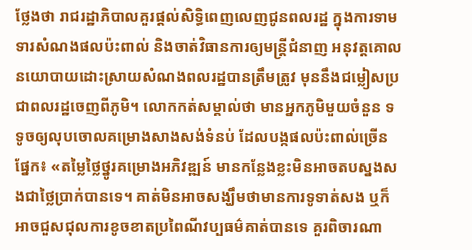ថ្លែងថា រាជរដ្ឋាភិបាលគួរផ្តល់សិទ្ធិពេញលេញជូនពលរដ្ឋ ក្នុងការទាមទារសំណងផលប៉ះពាល់ និងចាត់វិធានការឲ្យមន្ត្រីជំនាញ អនុវត្តគោលនយោបាយដោះស្រាយសំណងពលរដ្ឋបានត្រឹមត្រូវ មុននឹងជម្លៀសប្រជាពលរដ្ឋចេញពីភូមិ។ លោកកត់សម្គាល់ថា មានអ្នកភូមិមួយចំនួន ទទូចឲ្យលុបចោលគម្រោងសាងសង់ទំនប់ ដែលបង្កផលប៉ះពាល់ច្រើនផ្នែក៖ «តម្លៃថ្លៃថ្នូរគម្រោងអភិវឌ្ឍន៍ មានកន្លែងខ្លះមិនអាចតបស្នងសងជាថ្លៃប្រាក់បានទេ។ គាត់មិនអាចសង្ឃឹមថាមានការទូទាត់សង ឬក៏អាចជួសជុលការខូចខាតប្រពៃណីវប្បធម៌គាត់បានទេ គួរពិចារណា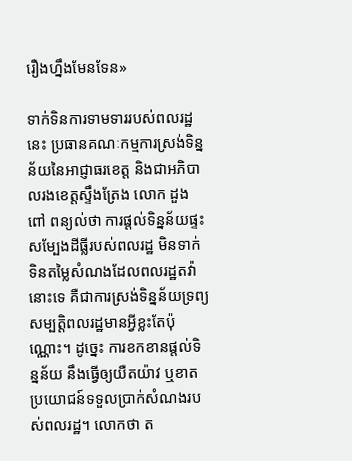រឿងហ្នឹងមែនទែន»

ទាក់ទិនការទាមទាររបស់ពលរដ្ឋនេះ ប្រធានគណៈកម្មការស្រង់ទិន្នន័យនៃអាជ្ញាធរខេត្ត និងជាអភិបាលរងខេត្តស្ទឹងត្រែង លោក ដួង ពៅ ពន្យល់ថា ការផ្តល់ទិន្នន័យផ្ទះសម្បែងដីធ្លីរបស់ពលរដ្ឋ មិនទាក់ទិនតម្លៃសំណងដែលពលរដ្ឋតវ៉ានោះទេ គឺជាការស្រង់ទិន្នន័យទ្រព្យសម្បត្តិពលរដ្ឋមានអ្វីខ្លះតែប៉ុណ្ណោះ។ ដូច្នេះ ការខកខានផ្តល់ទិន្នន័យ នឹងធ្វើឲ្យយឺតយ៉ាវ ឬខាតប្រយោជន៍ទទួលប្រាក់សំណងរបស់ពលរដ្ឋ។ លោកថា ត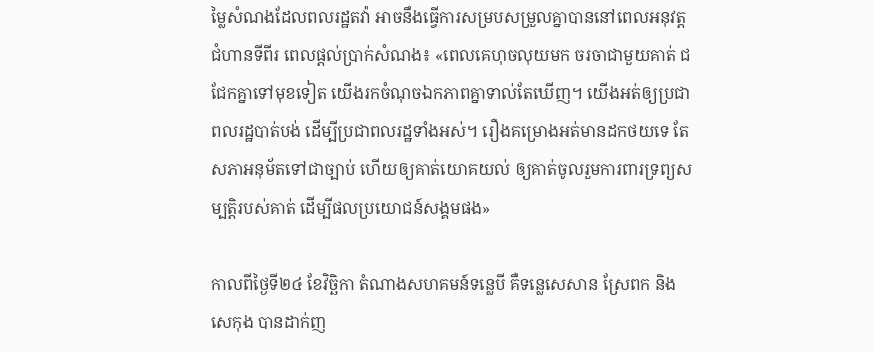ម្លៃសំណងដែលពលរដ្ឋតវ៉ា អាចនឹងធ្វើការសម្របសម្រួលគ្នាបាននៅពេលអនុវត្តជំហានទីពីរ ពេលផ្តល់ប្រាក់សំណង៖ «ពេលគេហុចលុយមក ចរចាជាមួយគាត់ ជជែកគ្នាទៅមុខទៀត យើងរកចំណុចឯកភាពគ្នាទាល់តែឃើញ។ យើងអត់ឲ្យប្រជាពលរដ្ឋបាត់បង់ ដើម្បីប្រជាពលរដ្ឋទាំងអស់។ រឿងគម្រោងអត់មានដកថយទេ តែសភាអនុម័តទៅជាច្បាប់ ហើយឲ្យគាត់យោគយល់ ឲ្យគាត់ចូលរួមការពារទ្រព្យសម្បត្តិរបស់គាត់ ដើម្បីផលប្រយោជន៍សង្គមផង»

កាលពីថ្ងៃទី២៤ ខែវិច្ឆិកា តំណាងសហគមន៍ទន្លេបី គឺទន្លេសេសាន ស្រែពក និងសេកុង បានដាក់ញ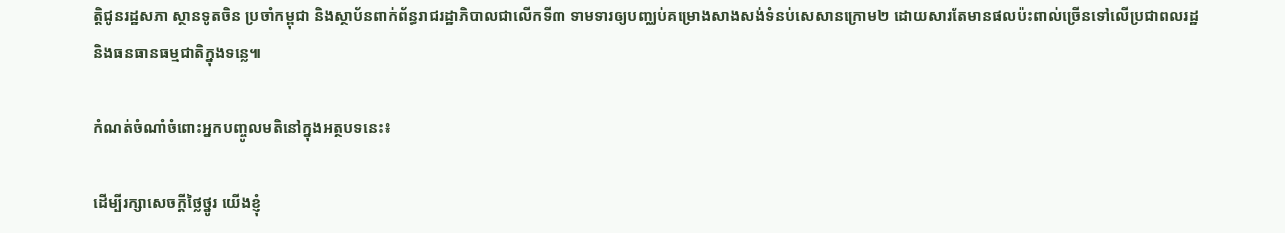ត្តិជូនរដ្ឋសភា ស្ថានទូតចិន ប្រចាំកម្ពុជា និងស្ថាប័នពាក់ព័ន្ធរាជរដ្ឋាភិបាលជាលើកទី៣ ទាមទារឲ្យបញ្ឈប់គម្រោងសាងសង់ទំនប់សេសានក្រោម២ ដោយសារតែមានផលប៉ះពាល់ច្រើនទៅលើប្រជាពលរដ្ឋ និងធនធានធម្មជាតិក្នុងទន្លេ៕

កំណត់ចំណាំចំពោះអ្នកបញ្ចូលមតិនៅក្នុងអត្ថបទនេះ៖

ដើម្បីរក្សាសេចក្ដីថ្លៃថ្នូរ យើងខ្ញុំ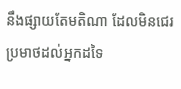នឹងផ្សាយតែមតិណា ដែលមិនជេរប្រមាថដល់អ្នកដទៃ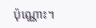ប៉ុណ្ណោះ។